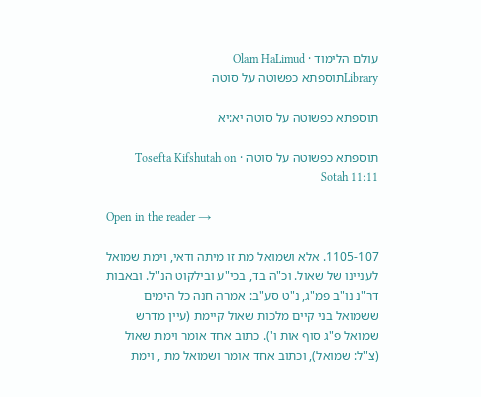עולם הלימוד · Olam HaLimud
Libraryתוספתא כפשוטה על סוטה

תוספתא כפשוטה על סוטה יא:יא

תוספתא כפשוטה על סוטה · Tosefta Kifshutah on Sotah 11:11

Open in the reader →

1105-107. אלא ושמואל מת זו מיתה ודאי, וימת שמואל לעניינו של שאול. וכ"ה בד, בכי"ע ובילקוט הנ"ל. ובאבות דר"נ נו"ב פמ"ג, נ"ט סע"ב: אמרה חנה כל הימים ששמואל בני קיים מלכות שאול קיימת (עיין מדרש שמואל פ"ג סוף אות ו'). כתוב אחד אומר וימת שאול (צ"ל: שמואל), וכתוב אחד אומר ושמואל מת , וימת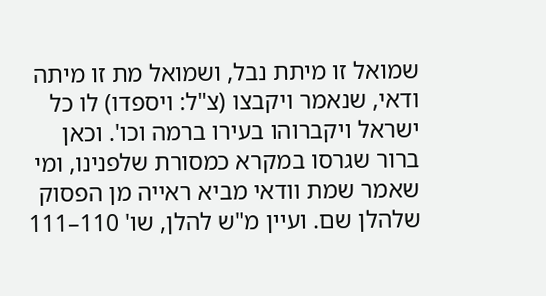שמואל זו מיתת נבל, ושמואל מת זו מיתה ודאי, שנאמר ויקבצו (צ"ל: ויספדו) לו כל ישראל ויקברוהו בעירו ברמה וכו'. וכאן ברור שגרסו במקרא כמסורת שלפנינו, ומי שאמר שמת וודאי מביא ראייה מן הפסוק שלהלן שם. ועיין מ"ש להלן, שו' 110–111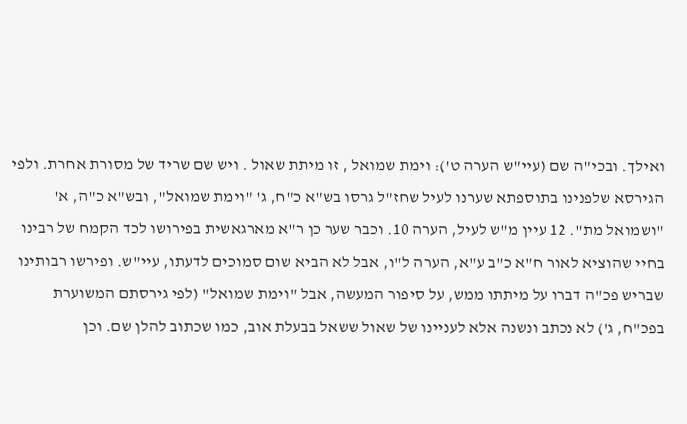ואילך. ובכי"ה שם (עיי"ש הערה ט'): וימת שמואל , זו מיתת שאול . ויש שם שריד של מסורת אחרת. ולפי הגירסא שלפנינו בתוספתא שערנו לעיל שחז"ל גרסו בש"א כ"ח, ג' "וימת שמואל", ובש"א כ"ה, א' "ושמואל מת". 12 עיין מ"ש לעיל, הערה 10. וכבר שער כן ר"א מארגאשית בפירושו לכד הקמח של רבינו בחיי שהוציא לאור ח"א כ"ב ע"א, הערה ל"ו, אבל לא הביא שום סמוכים לדעתו, עיי"ש. ופירשו רבותינו שבריש פכ"ה דברו על מיתתו ממש, על סיפור המעשה, אבל "וימת שמואל" (לפי גירסתם המשוערת בפכ"ח, ג') לא נכתב ונשנה אלא לעניינו של שאול ששאל בבעלת אוב, כמו שכתוב להלן שם. וכן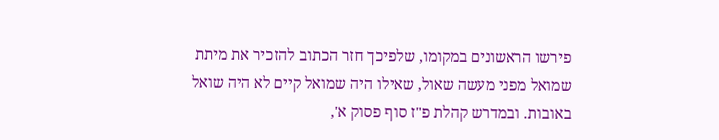פירשו הראשונים במקומו, שלפיכך חזר הכתוב להזכיר את מיתת שמואל מפני מעשה שאול, שאילו היה שמואל קיים לא היה שואל באובות. ובמדרש קהלת פ"ז סוף פסוק א',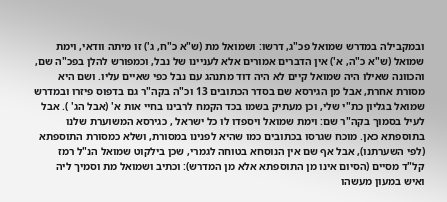ובמקבילה במדרש שמואל פכ"ג, דרשו: ושמואל מת (ש"א כ"ח, ג') זו מיתה וודאי, וימת שמואל (ש"א כ"ה, א') אין הדברים אמורים אלא לעניינו של נבל, וכמפורש להלן בפכ"ה שם, והכוונה שאילו היה שמואל קיים לא היה דוד מתנהג עם נבל כפי שאיים עליו. ושם היא מסורת אחרת, אבל מן הגירסא שם בסדר הכתובים 13 וכ"ה בקה"ר גם בדפוס פיזרו ובמדרש שמואל בגליון כת"י שלי, וכן מעתיק בשמו בכד הקמח לרבינו בחיי אות א' (אבל הג' ). אבל לעיל בסמוך בקה"ר שם: וימת שמואל ויספדו לו כל ישראל , כגירסא המשוערת שלנו בתוספתא כאן. מוכח שגרסו בכתובים כמו שהיא לפנינו במסורת, ושלא כמסורת התוספתא (לפי השערתנו), אבל אף שם אין הנוסחא בטוחה לגמרי, שכן בילקוט שמואל הנ"ל רמז קל"ד מסיים (הסיום אינו מן התוספתא אלא מן המדרש): וכתיב ושמואל מת וסמיך ליה ואיש במעון מעשהו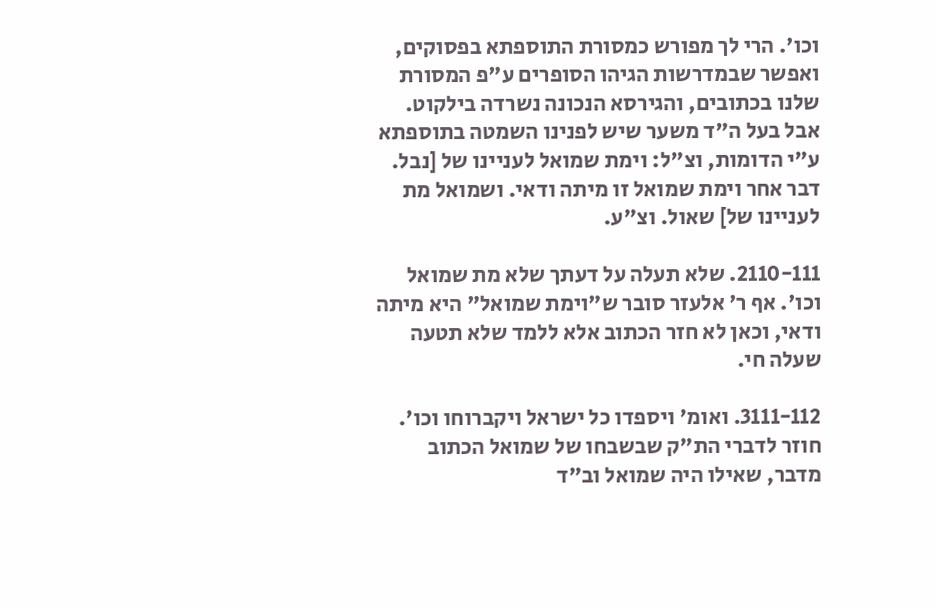וכו'. הרי לך מפורש כמסורת התוספתא בפסוקים, ואפשר שבמדרשות הגיהו הסופרים ע"פ המסורת שלנו בכתובים, והגירסא הנכונה נשרדה בילקוט. אבל בעל ה"ד משער שיש לפנינו השמטה בתוספתא ע"י הדומות, וצ"ל: וימת שמואל לעניינו של [נבל. דבר אחר וימת שמואל זו מיתה ודאי. ושמואל מת לעניינו של] שאול. וצ"ע.

2110-111. שלא תעלה על דעתך שלא מת שמואל וכו'. אף ר' אלעזר סובר ש"וימת שמואל" היא מיתה ודאי, וכאן לא חזר הכתוב אלא ללמד שלא תטעה שעלה חי.

3111-112. ואומ' ויספדו כל ישראל ויקברוחו וכו'. חוזר לדברי הת"ק שבשבחו של שמואל הכתוב מדבר, שאילו היה שמואל וב"ד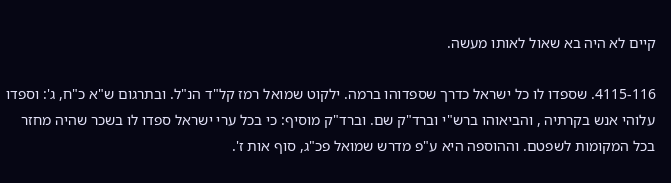קיים לא היה בא שאול לאותו מעשה.

4115-116. שספדו לו כל ישראל כדרך שספדוהו ברמה. ילקוט שמואל רמז קל"ד הנ"ל. ובתרגום ש"א כ"ח, ג': וספדו עלוהי אנש בקרתיה , והביאוהו ברש"י וברד"ק שם. וברד"ק מוסיף: כי בכל ערי ישראל ספדו לו בשכר שהיה מחזר בכל המקומות לשפטם. וההוספה היא ע"פ מדרש שמואל פכ"ג, סוף אות ז'.